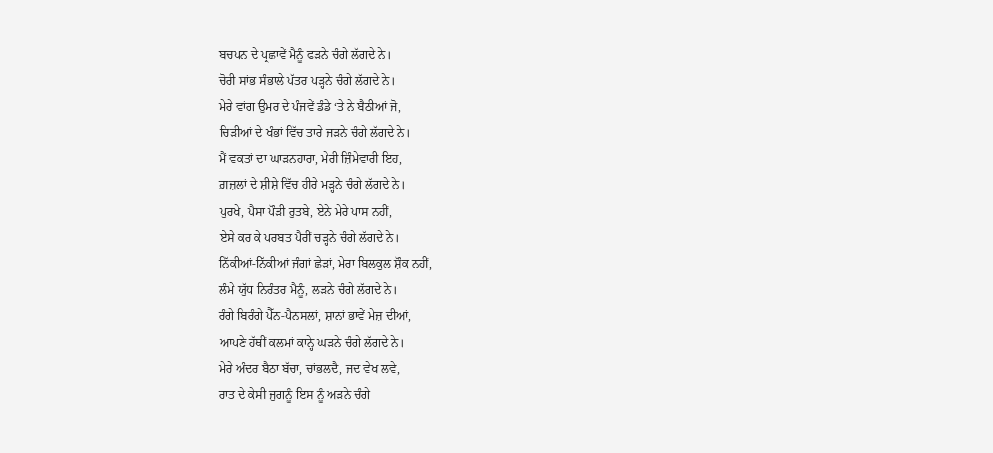ਬਚਪਨ ਦੇ ਪ੍ਰਛਾਵੇਂ ਮੈਨੂੰ ਫੜਨੇ ਚੰਗੇ ਲੱਗਦੇ ਨੇ।
ਚੋਰੀ ਸਾਂਭ ਸੰਭਾਲੇ ਪੱਤਰ ਪੜ੍ਹਨੇ ਚੰਗੇ ਲੱਗਦੇ ਨੇ।
ਮੇਰੇ ਵਾਂਗ ਉਮਰ ਦੇ ਪੰਜਵੇਂ ਡੰਡੇ ‘ਤੇ ਨੇ ਬੈਠੀਆਂ ਜੋ,
ਚਿੜੀਆਂ ਦੇ ਖੰਭਾਂ ਵਿੱਚ ਤਾਰੇ ਜੜਨੇ ਚੰਗੇ ਲੱਗਦੇ ਨੇ।
ਮੈਂ ਵਕਤਾਂ ਦਾ ਘਾੜਨਹਾਰਾ, ਮੇਰੀ ਜ਼ਿੰਮੇਵਾਰੀ ਇਹ,
ਗ਼ਜ਼ਲਾਂ ਦੇ ਸ਼ੀਸ਼ੇ ਵਿੱਚ ਹੀਰੇ ਮੜ੍ਹਨੇ ਚੰਗੇ ਲੱਗਦੇ ਨੇ।
ਪੁਰਖੇ, ਪੈਸਾ ਪੌੜੀ ਰੁਤਬੇ, ਏਨੇ ਮੇਰੇ ਪਾਸ ਨਹੀਂ,
ਏਸੇ ਕਰ ਕੇ ਪਰਬਤ ਪੈਰੀਂ ਚੜ੍ਹਨੇ ਚੰਗੇ ਲੱਗਦੇ ਨੇ।
ਨਿੱਕੀਆਂ-ਨਿੱਕੀਆਂ ਜੰਗਾਂ ਛੇੜਾਂ, ਮੇਰਾ ਬਿਲਕੁਲ ਸ਼ੌਕ ਨਹੀਂ,
ਲੰਮੇ ਯੁੱਧ ਨਿਰੰਤਰ ਮੈਨੂੰ, ਲੜਨੇ ਚੰਗੇ ਲੱਗਦੇ ਨੇ।
ਰੰਗੇ ਬਿਰੰਗੇ ਪੈੱਨ-ਪੈਨਸਲਾਂ, ਸ਼ਾਨਾਂ ਭਾਵੇਂ ਮੇਜ਼ ਦੀਆਂ,
ਆਪਣੇ ਹੱਥੀਂ ਕਲਮਾਂ ਕਾਨ੍ਹੇ ਘੜਨੇ ਚੰਗੇ ਲੱਗਦੇ ਨੇ।
ਮੇਰੇ ਅੰਦਰ ਬੈਠਾ ਬੱਚਾ, ਚਾਂਭਲਦੈ, ਜਦ ਵੇਖ ਲਵੇ,
ਰਾਤ ਦੇ ਕੇਸੀ ਜੁਗਨੂੰ ਇਸ ਨੂੰ ਅੜਨੇ ਚੰਗੇ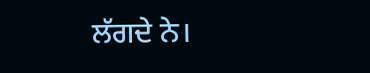ਲੱਗਦੇ ਨੇ।